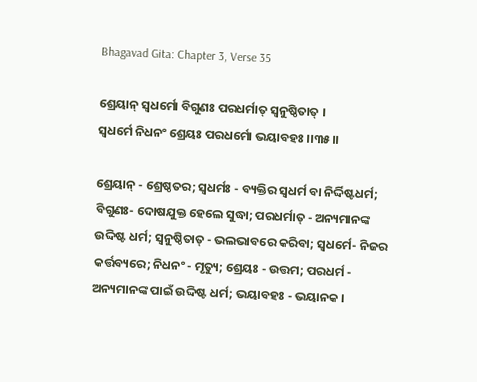Bhagavad Gita: Chapter 3, Verse 35

ଶ୍ରେୟାନ୍ ସ୍ୱଧର୍ମୋ ବିଗୁଣଃ ପରଧର୍ମାତ୍ ସ୍ୱନୁଷ୍ଠିତାତ୍ ।
ସ୍ୱଧର୍ମେ ନିଧନଂ ଶ୍ରେୟଃ ପରଧର୍ମୋ ଭୟାବହଃ ।।୩୫।।

ଶ୍ରେୟାନ୍ - ଶ୍ରେଷ୍ଠତର; ସ୍ୱଧର୍ମଃ - ବ୍ୟକ୍ତିର ସ୍ୱଧର୍ମ ବା ନିର୍ଦ୍ଦିଷ୍ଟଧର୍ମ; ବିଗୁଣଃ- ଦୋଷଯୁକ୍ତ ହେଲେ ସୁଦ୍ଧା; ପରଧର୍ମାତ୍ - ଅନ୍ୟମାନଙ୍କ ଉଦ୍ଦିଷ୍ଟ ଧର୍ମ; ସ୍ୱନୁଷ୍ଠିତାତ୍ - ଭଲଭାବରେ କରିବା; ସ୍ୱଧର୍ମେ- ନିଜର କର୍ତ୍ତବ୍ୟରେ; ନିଧନଂ - ମୃତ୍ୟୁ; ଶ୍ରେୟଃ - ଉତ୍ତମ; ପରଧର୍ମ - ଅନ୍ୟମାନଙ୍କ ପାଇଁ ଉଦ୍ଦିଷ୍ଟ ଧର୍ମ; ଭୟାବହଃ - ଭୟାନକ ।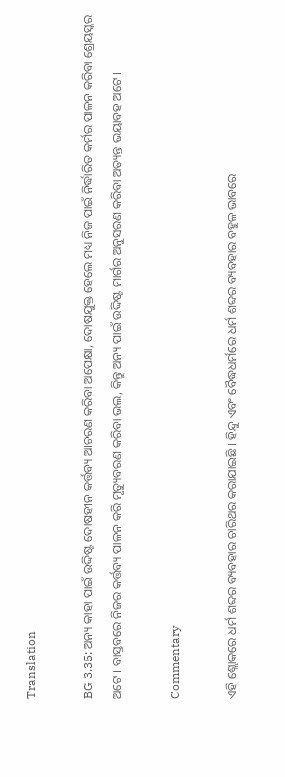Translation

BG 3.35: ଅନ୍ୟ କାହା ପାଇଁ ଉଦ୍ଦିଷ୍ଟ ଦୋଷହୀନ କର୍ତ୍ତବ୍ୟ ଆଚରଣ କରିବା ଅପେକ୍ଷା, ଦୋଷଯୁକ୍ତ ହେଲେ ମଧ୍ୟ ନିଜ ପାଇଁ ନିର୍ଦ୍ଧାରିତ କର୍ମର ପାଳନ କରିବା ଶ୍ରେୟସ୍କର ଅଟେ । ବାସ୍ତବରେ ନିଜର କର୍ତ୍ତବ୍ୟ ପାଳନ କରି ମୃତ୍ୟୁବରଣ କରିବା ଭଲ, କିନ୍ତୁ ଅନ୍ୟ ପାଇଁ ଉଦ୍ଦିଷ୍ଟ ମାର୍ଗର ଅନୁସରଣ କରିବା ଅତ୍ୟନ୍ତ ଭୟାବହ ଅଟେ ।

Commentary

ଏହି ଶ୍ଲୋକରେ ଧର୍ମ ଶବ୍ଦର ବ୍ୟବହାର ଚାରିଥର କରାଯାଇଛି । ହିନ୍ଦୁ ଏବଂ ବୈଦ୍ଧଧର୍ମରେ ଧର୍ମ ଶବ୍ଦର ବ୍ୟବହାର ବହୁଳ ଭାବରେ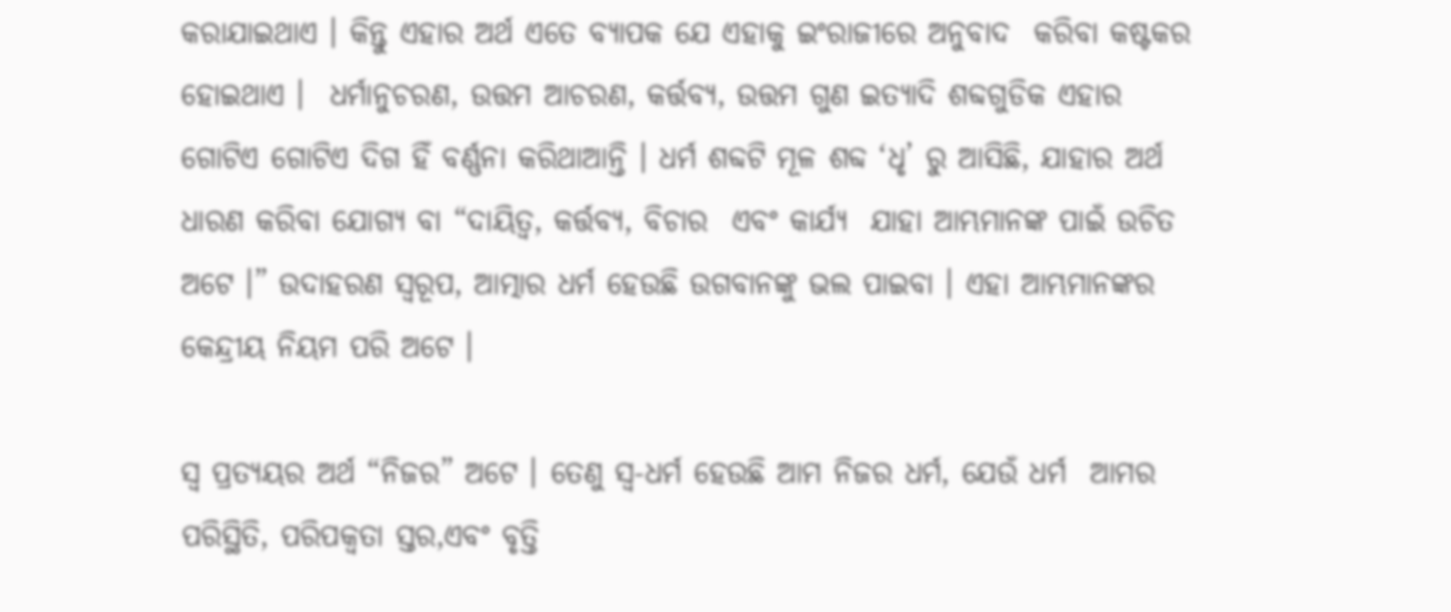କରାଯାଇଥାଏ । କିନ୍ତୁ ଏହାର ଅର୍ଥ ଏତେ ବ୍ୟାପକ ଯେ ଏହାକୁ ଇଂରାଜୀରେ ଅନୁବାଦ  କରିବା କଷ୍ଟକର ହୋଇଥାଏ ।  ଧର୍ମାନୁଚରଣ, ଉତ୍ତମ ଆଚରଣ, କର୍ତ୍ତବ୍ୟ, ଉତ୍ତମ ଗୁଣ ଇତ୍ୟାଦି ଶବ୍ଦଗୁଡିକ ଏହାର ଗୋଟିଏ ଗୋଟିଏ ଦିଗ ହିଁ ବର୍ଣ୍ଣନା କରିଥାଆନ୍ତି । ଧର୍ମ ଶବ୍ଦଟି ମୂଳ ଶବ୍ଦ ‘ଧୃ’ ରୁ ଆସିଛି, ଯାହାର ଅର୍ଥ  ଧାରଣ କରିବା ଯୋଗ୍ୟ ବା “ଦାୟିତ୍ୱ, କର୍ତ୍ତବ୍ୟ, ବିଚାର  ଏବଂ କାର୍ଯ୍ୟ  ଯାହା ଆମ୍ଭମାନଙ୍କ ପାଇଁ ଉଚିତ ଅଟେ ।” ଉଦାହରଣ ସ୍ୱରୂପ, ଆତ୍ମାର ଧର୍ମ ହେଉଛି ଉଗବାନଙ୍କୁ ଭଲ ପାଇବା । ଏହା ଆମ୍ଭମାନଙ୍କର କେନ୍ଦ୍ରୀୟ ନିୟମ ପରି ଅଟେ ।

ସ୍ୱ ପ୍ରତ୍ୟୟର ଅର୍ଥ “ନିଜର” ଅଟେ । ତେଣୁ ସ୍ୱ-ଧର୍ମ ହେଉଛି ଆମ ନିଜର ଧର୍ମ, ଯେଉଁ ଧର୍ମ  ଆମର ପରିସ୍ଥିତି, ପରିପକ୍ୱତା ସ୍ତର,ଏବଂ ବୃତ୍ତି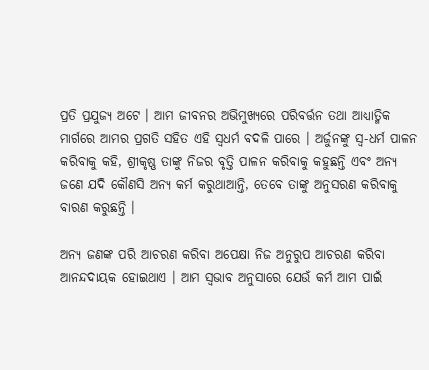ପ୍ରତି ପ୍ରଯୁଜ୍ୟ ଅଟେ । ଆମ ଜୀବନର ଅଭିମୁଖ୍ୟରେ ପରିବର୍ତ୍ତନ ତଥା ଆଧ୍ୟାତ୍ମିକ ମାର୍ଗରେ ଆମର ପ୍ରଗତି ସହିତ ଏହି ସ୍ୱଧର୍ମ ବଦଳି ପାରେ । ଅର୍ଜୁନଙ୍କୁ ସ୍ୱ-ଧର୍ମ ପାଳନ କରିବାକୁ କହି, ଶ୍ରୀକୃଷ୍ଣ ତାଙ୍କୁ ନିଜର ବୃତ୍ତି ପାଳନ କରିବାକୁ କହୁଛନ୍ତି ଏବଂ ଅନ୍ୟ ଜଣେ ଯଦି କୌଣସି ଅନ୍ୟ କର୍ମ କରୁଥାଆନ୍ତି, ତେବେ ତାଙ୍କୁ ଅନୁସରଣ କରିବାକୁ ବାରଣ କରୁଛନ୍ତି ।

ଅନ୍ୟ ଜଣଙ୍କ ପରି ଆଚରଣ କରିବା ଅପେକ୍ଷା ନିଜ ଅନୁରୁପ ଆଚରଣ କରିବା ଆନନ୍ଦଦାୟକ ହୋଇଥାଏ । ଆମ ସ୍ୱଭାବ ଅନୁସାରେ ଯେଉଁ କର୍ମ ଆମ ପାଇଁ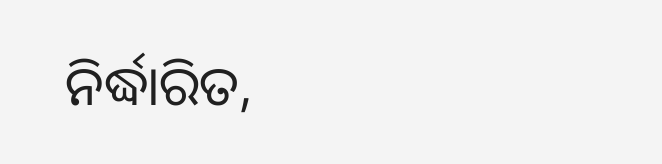ନିର୍ଦ୍ଧାରିତ,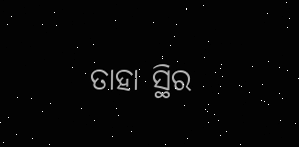ତାହା ସ୍ଥିର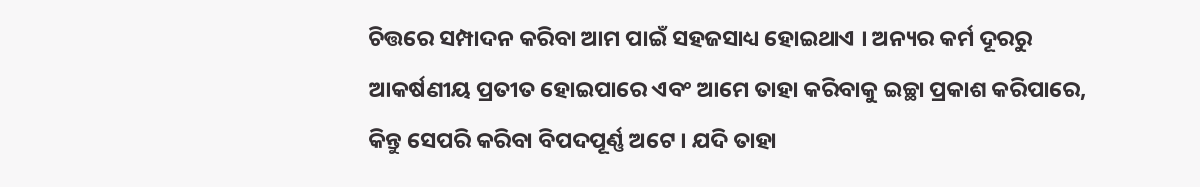ଚିତ୍ତରେ ସମ୍ପାଦନ କରିବା ଆମ ପାଇଁ ସହଜସାଧ୍ୟ ହୋଇଥାଏ । ଅନ୍ୟର କର୍ମ ଦୂରରୁ ଆକର୍ଷଣୀୟ ପ୍ରତୀତ ହୋଇପାରେ ଏବଂ ଆମେ ତାହା କରିବାକୁ ଇଚ୍ଛା ପ୍ରକାଶ କରିପାରେ, କିନ୍ତୁ ସେପରି କରିବା ବିପଦପୂର୍ଣ୍ଣ ଅଟେ । ଯଦି ତାହା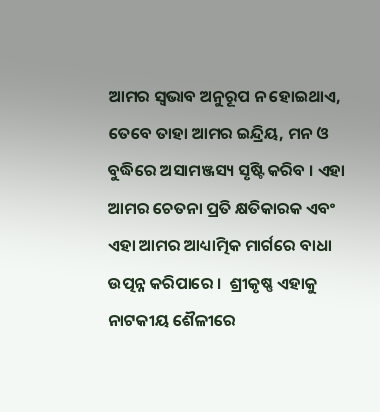ଆମର ସ୍ୱଭାବ ଅନୁରୂପ ନ ହୋଇଥାଏ, ତେବେ ତାହା ଆମର ଇନ୍ଦ୍ରିୟ, ମନ ଓ ବୁଦ୍ଧିରେ ଅସାମଞ୍ଜସ୍ୟ ସୃଷ୍ଟି କରିବ । ଏହା ଆମର ଚେତନା ପ୍ରତି କ୍ଷତିକାରକ ଏବଂ ଏହା ଆମର ଆଧ୍ୟାତ୍ମିକ ମାର୍ଗରେ ବାଧା ଉତ୍ପନ୍ନ କରିପାରେ ।  ଶ୍ରୀକୃଷ୍ଣ ଏହାକୁ ନାଟକୀୟ ଶୈଳୀରେ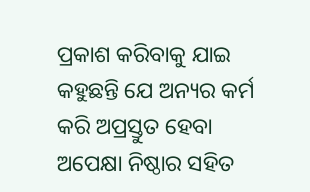ପ୍ରକାଶ କରିବାକୁ ଯାଇ କହୁଛନ୍ତି ଯେ ଅନ୍ୟର କର୍ମ କରି ଅପ୍ରସ୍ତୁତ ହେବା ଅପେକ୍ଷା ନିଷ୍ଠାର ସହିତ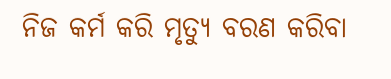ନିଜ କର୍ମ କରି ମୃତ୍ୟୁ ବରଣ କରିବା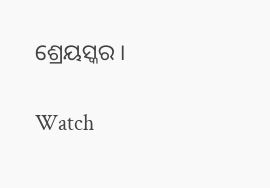ଶ୍ରେୟସ୍କର ।

Watch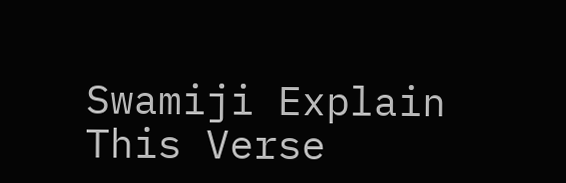Swamiji Explain This Verse